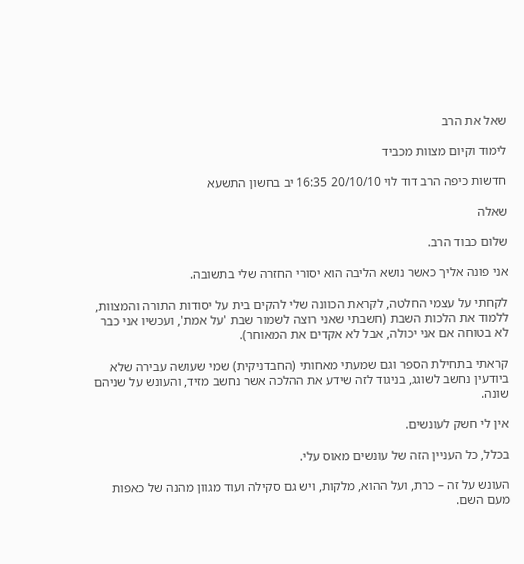שאל את הרב

לימוד וקיום מצוות מכביד

חדשות כיפה הרב דוד לוי 20/10/10 16:35 יב בחשון התשעא

שאלה

שלום כבוד הרב.

אני פונה אליך כאשר נושא הליבה הוא יסורי החזרה שלי בתשובה.

לקחתי על עצמי החלטה, לקראת הכוונה שלי להקים בית על יסודות התורה והמצוות, ללמוד את הלכות השבת (חשבתי שאני רוצה לשמור שבת 'על אמת', ועכשיו אני כבר לא בטוחה אם אני יכולה, אבל לא אקדים את המאוחר).

קראתי בתחילת הספר וגם שמעתי מאחותי (החבדניקית) שמי שעושה עבירה שלא ביודעין נחשב לשוגג, בניגוד לזה שידע את ההלכה אשר נחשב מזיד, והעונש על שניהם שונה.

אין לי חשק לעונשים.

בכלל, כל העניין הזה של עונשים מאוס עלי.

העונש על זה – כרת, ועל ההוא, מלקות, ויש גם סקילה ועוד מגוון מהנה של כאפות מעם השם.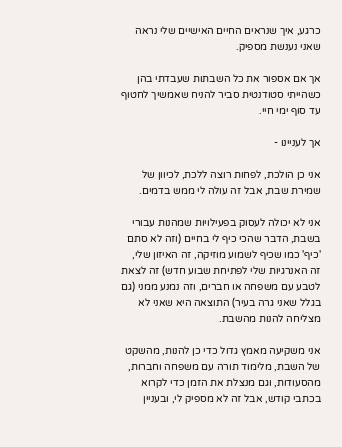כרגע, איך שנראים החיים האישיים שלי נראה שאני נענשת מספיק.

אך אם אספור את כל השבתות שעבדתי בהן כשהייתי סטודנטית סביר להניח שאמשיך לחטוף עד סוף ימי חיי.

אך לעניינו -

אני כן הולכת, לפחות רוצה ללכת, לכיוון של שמירת שבת, אבל זה עולה לי ממש בדמים.

אני לא יכולה לעסוק בפעילויות שמהנות עבורי בשבת, הדבר שהכי כיף לי בחיים (וזה לא סתם 'כיף' כמו שכיף לשמוע מוזיקה, זה האיזון שלי, זה האנרגיות שלי לפתיחת שבוע חדש) זה לצאת לטבע עם משפחה או חברים, וזה נמנע ממני (גם בגלל שאני גרה בעיר) התוצאה היא שאני לא מצליחה להנות מהשבת.

אני משקיעה מאמץ גדול כדי כן להנות, מהשקט של השבת, מלימוד תורה עם משפחה וחברות, מהסעודות, וגם מנצלת את הזמן כדי לקרוא בכתבי קודש, אבל זה לא מספיק לי, ובעניין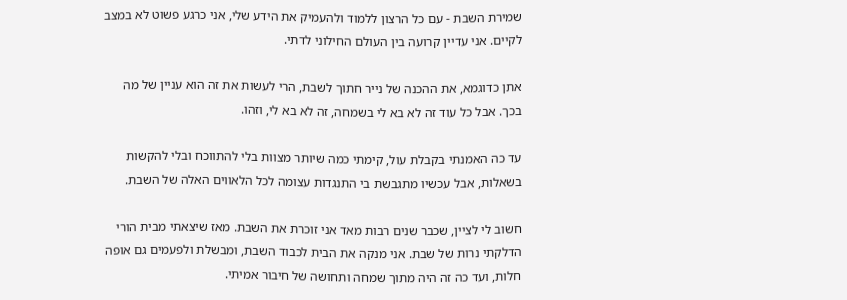שמירת השבת - עם כל הרצון ללמוד ולהעמיק את הידע שלי, אני כרגע פשוט לא במצב לקיים. אני עדיין קרועה בין העולם החילוני לדתי.

אתן כדוגמא, את ההכנה של נייר חתוך לשבת, הרי לעשות את זה הוא עניין של מה בכך. אבל כל עוד זה לא בא לי בשמחה, זה לא בא לי, וזהו.

עד כה האמנתי בקבלת עול, קימתי כמה שיותר מצוות בלי להתווכח ובלי להקשות בשאלות, אבל עכשיו מתגבשת בי התנגדות עצומה לכל הלאווים האלה של השבת.

חשוב לי לציין, שכבר שנים רבות מאד אני זוכרת את השבת. מאז שיצאתי מבית הורי הדלקתי נרות של שבת. אני מנקה את הבית לכבוד השבת, ומבשלת ולפעמים גם אופה חלות, ועד כה זה היה מתוך שמחה ותחושה של חיבור אמיתי.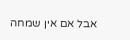אבל אם אין שמחה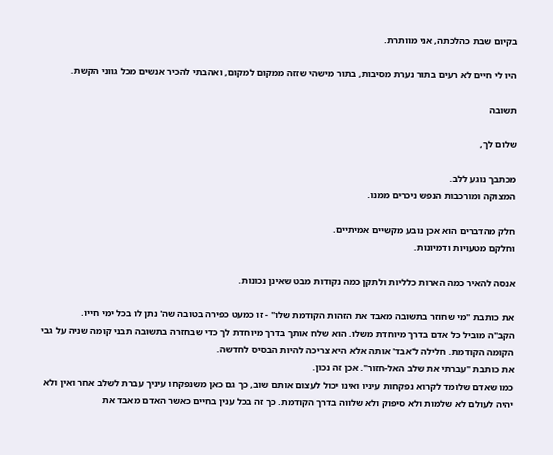בקיום שבת כהלכתה, אני מוותרת.

היו לי חיים לא רעים בתור נערת מסיבות, בתור מישהי שזזה ממקום למקום, ואהבתי להכיר אנשים מכל גווני הקשת.

תשובה

שלום לך,

מכתבך נוגע ללב.
המצוקה ומורכבות הנפש ניכרים ממנו.

חלק מהדברים הוא אכן נובע מקשיים אמיתיים.
וחלקם מטעויות ודמיונות.

אנסה להאיר כמה הארות כלליות ולתקן כמה נקודות מבט שאינן נכונות.

את כותבת "מי שחוזר בתשובה מאבד את הזהות הקודמת שלו" - זו כמעט כפירה בטובה שה' נתן לו בכל ימי חייו.
הקב"ה מוביל כל אדם בדרך מיוחדת משלו. הוא שלח אותך בדרך מיוחדת לך כדי שבחזרה בתשובה תבני קומה שניה על גבי הקומה הקודמת. חלילה ל'אבד' אותה אלא היא צריכה להיות הבסיס לחדשה.
את כותבת "עברתי את שלב האל-חזור". אכן זה נכון.
כמו שאדם שלומד לקרוא נפקחות עיניו ואינו יכול לעצום אותם שוב, כך גם כאן משנפקחו עיניך עברת לשלב אחר ואין ולא יהיה לעולם לא שלמות ולא סיפוק ולא שלווה בדרך הקודמת. כך זה בכל ענין בחיים כאשר האדם מאבד את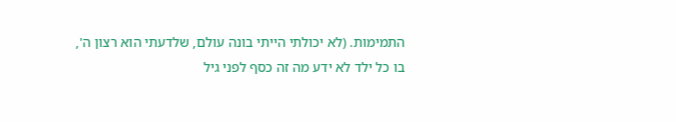התמימות. (לא יכולתי הייתי בונה עולם, שלדעתי הוא רצון ה', בו כל ילד לא ידע מה זה כסף לפני גיל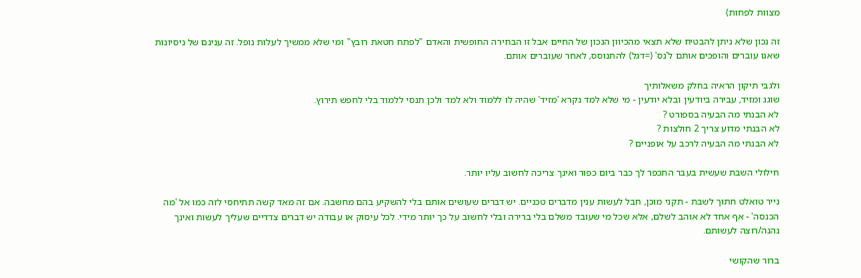מצוות לפחות)

זה נכון שלא ניתן להבטיח שלא תצאי מהכיוון הנכון של החיים אבל זו הבחירה החופשית והאדם "לפתח חטאת רובץ" ומי שלא ממשיך לעלות נופל. זה ענינם של ניסיונות שאנו עוברים והופכים אותם ל'נס' (=דגל) להתנוסס, לאחר שעוברים אותם.

ולגבי תיקון הראיה בחלק משאלותיך
שוגג ומזיד, עבירה ביודעין ובלא יודעין - מי שלא למד נקרא 'מזיד' שהיה לו ללמוד ולא למד ולכן תנסי ללמוד בלי לחפש תירוץ.
לא הבנתי מה הבעיה בספורט ?
לא הבנתי מדוע צריך 2 חולצות ?
לא הבנתי מה הבעיה לרכב על אופניים ?

חילולי השבת שעשית בעבר התכפר לך כבר ביום כפור ואינך צריכה לחשוב עליו יותר.

נייר טואלט חתוך לשבת - תקני מוכן, חבל לעשות ענין מדברים טכניים. יש דברים שעושים אותם בלי להשקיע בהם מחשבה. אם זה מאד קשה תתיחסי לזה כמו אל 'מה הכנסה' - אף אחד לא אוהב לשלם, אלא שכל מי שעובד משלם בלי ברירה ובלי לחשוב על כך יותר מידי. לכל עיסוק או עבודה יש דברים צדדיים שעליך לעשות ואינך נהנה/רוצה לעשותם.

ברור שהקושי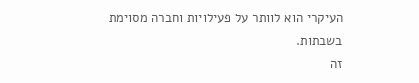העיקרי הוא לוותר על פעילויות וחברה מסוימת בשבתות.
זה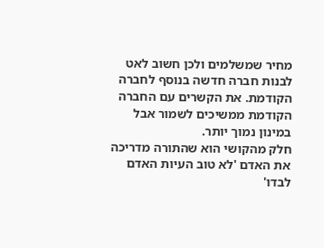מחיר שמשלמים ולכן חשוב לאט לבנות חברה חדשה בנוסף לחברה הקודמת. את הקשרים עם החברה הקודמת ממשיכים לשמור אבל במינון נמוך יותר.
חלק מהקושי הוא שהתורה מדריכה את האדם 'לא טוב העיות האדם לבדו'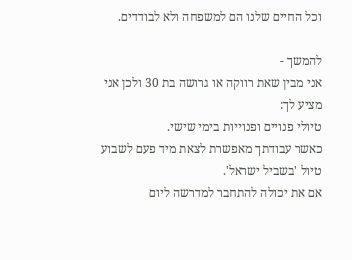וכל החיים שלנו הם למשפחה ולא לבודדים.

להמשך -
אני מבין שאת רווקה או גרושה בת 30 ולכן אני מציע לך:
טיולי פנויים ופנוייות בימי שישי.
כאשר עבודתך מאפשרת לצאת מיד פעם לשבוע טיול 'בשביל ישראל'.
אם את יכולה להתחבר למדרשה ליום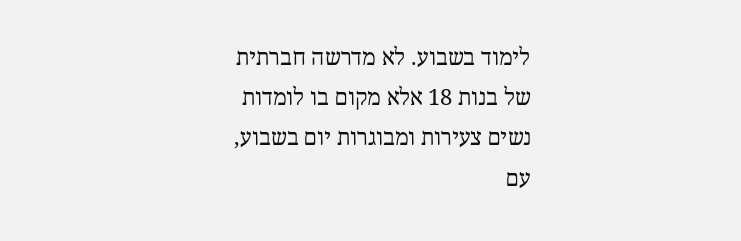לימוד בשבוע. לא מדרשה חברתית של בנות 18 אלא מקום בו לומדות נשים צעירות ומבוגרות יום בשבוע, עם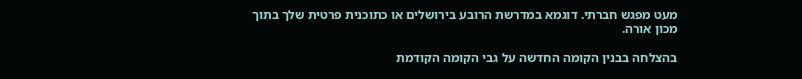מעט מפגש חברתי. דוגמא במדרשת הרובע בירושלים או כתוכנית פרטית שלך בתוך מכון אורה.

בהצלחה בבנין הקומה החדשה על גבי הקומה הקודמת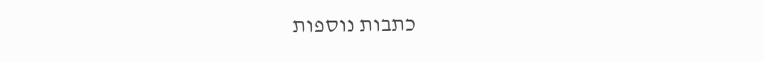כתבות נוספות